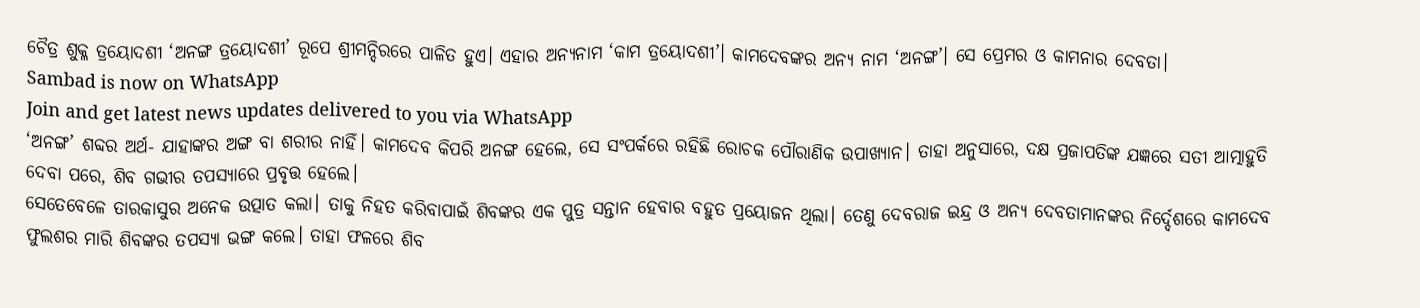ଚୈତ୍ର ଶୁକ୍ଳ ତ୍ରୟୋଦଶୀ ‘ଅନଙ୍ଗ ତ୍ରୟୋଦଶୀ’ ରୂପେ ଶ୍ରୀମନ୍ଦିରରେ ପାଳିତ ହୁଏ। ଏହାର ଅନ୍ୟନାମ ‘କାମ ତ୍ରୟୋଦଶୀ’। କାମଦେବଙ୍କର ଅନ୍ୟ ନାମ ‘ଅନଙ୍ଗ’। ସେ ପ୍ରେମର ଓ କାମନାର ଦେବତା।
Sambad is now on WhatsApp
Join and get latest news updates delivered to you via WhatsApp
‘ଅନଙ୍ଗ’ ଶବ୍ଦର ଅର୍ଥ- ଯାହାଙ୍କର ଅଙ୍ଗ ବା ଶରୀର ନାହିଁ। କାମଦେବ କିପରି ଅନଙ୍ଗ ହେଲେ, ସେ ସଂପର୍କରେ ରହିଛି ରୋଚକ ପୌରାଣିକ ଉପାଖ୍ୟାନ। ତାହା ଅନୁସାରେ, ଦକ୍ଷ ପ୍ରଜାପତିଙ୍କ ଯଜ୍ଞରେ ସତୀ ଆତ୍ମାହୁତି ଦେବା ପରେ, ଶିବ ଗଭୀର ତପସ୍ୟାରେ ପ୍ରବୃତ୍ତ ହେଲେ।
ସେତେବେଳେ ତାରକାସୁର ଅନେକ ଉତ୍ପାତ କଲା। ତାକୁ ନିହତ କରିବାପାଇଁ ଶିବଙ୍କର ଏକ ପୁତ୍ର ସନ୍ତାନ ହେବାର ବହୁତ ପ୍ରୟୋଜନ ଥିଲା। ତେଣୁ ଦେବରାଜ ଇନ୍ଦ୍ର ଓ ଅନ୍ୟ ଦେବତାମାନଙ୍କର ନିର୍ଦ୍ଦେଶରେ କାମଦେବ ଫୁଲଶର ମାରି ଶିବଙ୍କର ତପସ୍ୟା ଭଙ୍ଗ କଲେ। ତାହା ଫଳରେ ଶିବ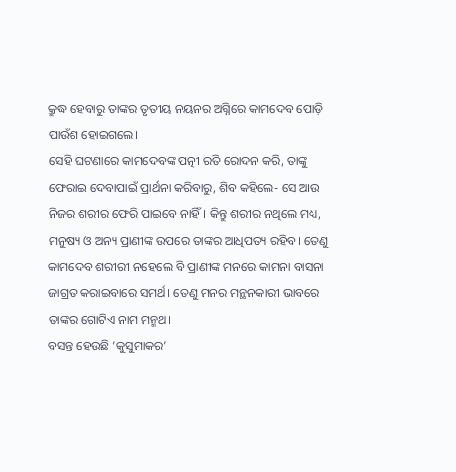କ୍ରୁଦ୍ଧ ହେବାରୁ ତାଙ୍କର ତୃତୀୟ ନୟନର ଅଗ୍ନିରେ କାମଦେବ ପୋଡ଼ି ପାଉଁଶ ହୋଇଗଲେ।
ସେହି ଘଟଣାରେ କାମଦେବଙ୍କ ପତ୍ନୀ ରତି ରୋଦନ କରି, ତାଙ୍କୁ ଫେରାଇ ଦେବାପାଇଁ ପ୍ରାର୍ଥନା କରିବାରୁ, ଶିବ କହିଲେ- ସେ ଆଉ ନିଜର ଶରୀର ଫେରି ପାଇବେ ନାହିଁ। କିନ୍ତୁ ଶରୀର ନଥିଲେ ମଧ୍ୟ, ମନୁଷ୍ୟ ଓ ଅନ୍ୟ ପ୍ରାଣୀଙ୍କ ଉପରେ ତାଙ୍କର ଆଧିପତ୍ୟ ରହିବ। ତେଣୁ କାମଦେବ ଶରୀରୀ ନହେଲେ ବି ପ୍ରାଣୀଙ୍କ ମନରେ କାମନା ବାସନା ଜାଗ୍ରତ କରାଇବାରେ ସମର୍ଥ। ତେଣୁ ମନର ମନ୍ଥନକାରୀ ଭାବରେ ତାଙ୍କର ଗୋଟିଏ ନାମ ମନ୍ମଥ।
ବସନ୍ତ ହେଉଛି ‘କୁସୁମାକର’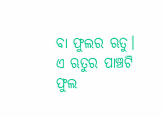ବା ଫୁଲର ଋତୁ। ଏ ଋତୁର ପାଞ୍ଚଟି ଫୁଲ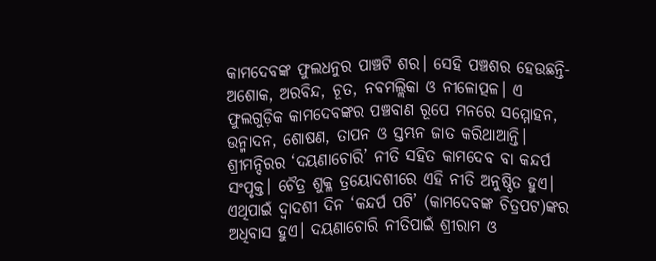କାମଦେବଙ୍କ ଫୁଲଧନୁର ପାଞ୍ଚଟି ଶର। ସେହି ପଞ୍ଚଶର ହେଉଛନ୍ତି- ଅଶୋକ, ଅରବିନ୍ଦ, ଚୂତ, ନବମଲ୍ଲିକା ଓ ନୀଳୋତ୍ପଳ। ଏ ଫୁଲଗୁଡ଼ିକ କାମଦେବଙ୍କର ପଞ୍ଚବାଣ ରୂପେ ମନରେ ସମ୍ମୋହନ, ଉନ୍ମାଦନ, ଶୋଷଣ, ତାପନ ଓ ସ୍ତମ୍ଭନ ଜାତ କରିଥାଆନ୍ତି।
ଶ୍ରୀମନ୍ଦିରର ‘ଦୟଣାଚୋରି’ ନୀତି ସହିତ କାମଦେବ ବା କନ୍ଦର୍ପ ସଂପୃକ୍ତ। ଚୈତ୍ର ଶୁକ୍ଳ ତ୍ରୟୋଦଶୀରେ ଏହି ନୀତି ଅନୁଷ୍ଠିତ ହୁଏ। ଏଥିପାଇଁ ଦ୍ୱାଦଶୀ ଦିନ ‘କନ୍ଦର୍ପ ପଟି’ (କାମଦେବଙ୍କ ଚିତ୍ରପଟ)ଙ୍କର ଅଧିବାସ ହୁଏ। ଦୟଣାଚୋରି ନୀତିପାଇଁ ଶ୍ରୀରାମ ଓ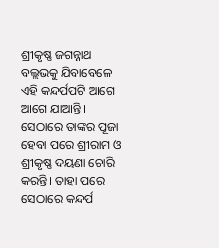ଶ୍ରୀକୃଷ୍ଣ ଜଗନ୍ନାଥ ବଲ୍ଲଭକୁ ଯିବାବେଳେ ଏହି କନ୍ଦର୍ପପଟି ଆଗେ ଆଗେ ଯାଆନ୍ତି। ସେଠାରେ ତାଙ୍କର ପୂଜା ହେବା ପରେ ଶ୍ରୀରାମ ଓ ଶ୍ରୀକୃଷ୍ଣ ଦୟଣା ଚୋରି କରନ୍ତି। ତାହା ପରେ ସେଠାରେ କନ୍ଦର୍ପ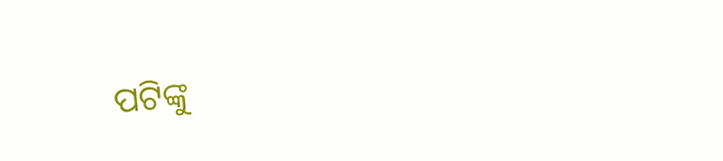ପଟିଙ୍କୁ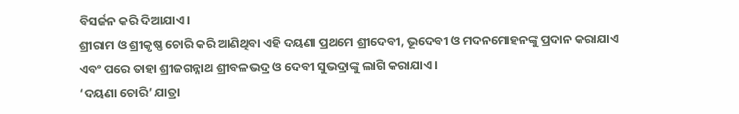ବିସର୍ଜନ କରି ଦିଆଯାଏ।
ଶ୍ରୀରାମ ଓ ଶ୍ରୀକୃଷ୍ଣ ଚୋରି କରି ଆଣିଥିବା ଏହି ଦୟଣା ପ୍ରଥମେ ଶ୍ରୀଦେବୀ, ଭୂଦେବୀ ଓ ମଦନମୋହନଙ୍କୁ ପ୍ରଦାନ କରାଯାଏ ଏବଂ ପରେ ତାହା ଶ୍ରୀଜଗନ୍ନାଥ ଶ୍ରୀବଳଭଦ୍ର ଓ ଦେବୀ ସୁଭଦ୍ରାଙ୍କୁ ଲାଗି କରାଯାଏ।
‘ଦୟଣା ଚୋରି’ ଯାତ୍ରା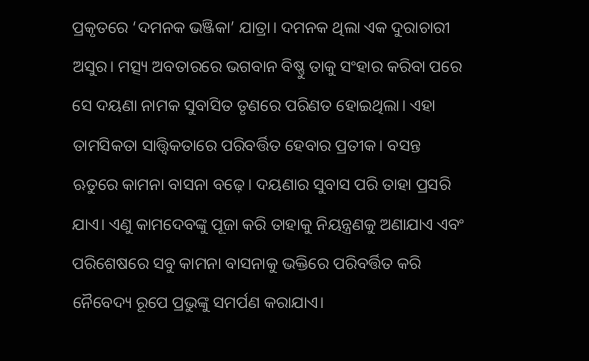ପ୍ରକୃତରେ ‘ଦମନକ ଭଞ୍ଜିକା’ ଯାତ୍ରା। ଦମନକ ଥିଲା ଏକ ଦୁରାଚାରୀ ଅସୁର। ମତ୍ସ୍ୟ ଅବତାରରେ ଭଗବାନ ବିଷ୍ଣୁ ତାକୁ ସଂହାର କରିବା ପରେ ସେ ଦୟଣା ନାମକ ସୁବାସିତ ତୃଣରେ ପରିଣତ ହୋଇଥିଲା। ଏହା ତାମସିକତା ସାତ୍ତ୍ୱିକତାରେ ପରିବର୍ତ୍ତିତ ହେବାର ପ୍ରତୀକ। ବସନ୍ତ ଋତୁରେ କାମନା ବାସନା ବଢ଼େ। ଦୟଣାର ସୁବାସ ପରି ତାହା ପ୍ରସରି ଯାଏ। ଏଣୁ କାମଦେବଙ୍କୁ ପୂଜା କରି ତାହାକୁ ନିୟନ୍ତ୍ରଣକୁ ଅଣାଯାଏ ଏବଂ ପରିଶେଷରେ ସବୁ କାମନା ବାସନାକୁ ଭକ୍ତିରେ ପରିବର୍ତ୍ତିତ କରି ନୈବେଦ୍ୟ ରୂପେ ପ୍ରଭୁଙ୍କୁ ସମର୍ପଣ କରାଯାଏ।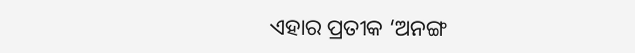ଏହାର ପ୍ରତୀକ ‘ଅନଙ୍ଗ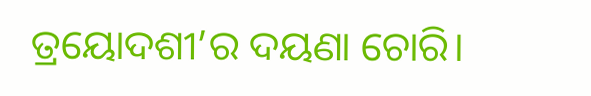ତ୍ରୟୋଦଶୀ’ର ଦୟଣା ଚୋରି।